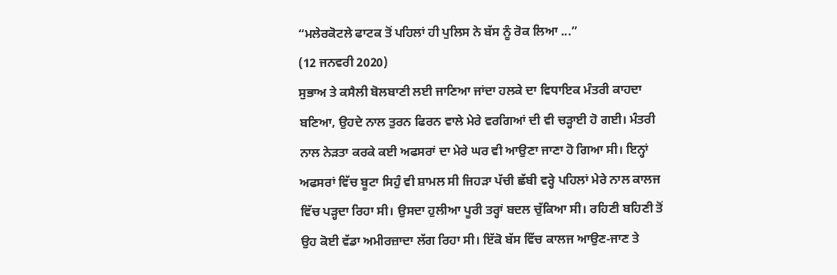“ਮਲੇਰਕੋਟਲੇ ਫਾਟਕ ਤੋਂ ਪਹਿਲਾਂ ਹੀ ਪੁਲਿਸ ਨੇ ਬੱਸ ਨੂੰ ਰੋਕ ਲਿਆ ...”
(12 ਜਨਵਰੀ 2020)
ਸੁਭਾਅ ਤੇ ਕਸੈਲੀ ਬੋਲਬਾਣੀ ਲਈ ਜਾਣਿਆ ਜਾਂਦਾ ਹਲਕੇ ਦਾ ਵਿਧਾਇਕ ਮੰਤਰੀ ਕਾਹਦਾ ਬਣਿਆ, ਉਹਦੇ ਨਾਲ ਤੁਰਨ ਫਿਰਨ ਵਾਲੇ ਮੇਰੇ ਵਰਗਿਆਂ ਦੀ ਵੀ ਚੜ੍ਹਾਈ ਹੋ ਗਈ। ਮੰਤਰੀ ਨਾਲ ਨੇੜਤਾ ਕਰਕੇ ਕਈ ਅਫਸਰਾਂ ਦਾ ਮੇਰੇ ਘਰ ਵੀ ਆਉਣਾ ਜਾਣਾ ਹੋ ਗਿਆ ਸੀ। ਇਨ੍ਹਾਂ ਅਫਸਰਾਂ ਵਿੱਚ ਬੂਟਾ ਸਿਹੁੰ ਵੀ ਸ਼ਾਮਲ ਸੀ ਜਿਹੜਾ ਪੱਚੀ ਛੱਬੀ ਵਰ੍ਹੇ ਪਹਿਲਾਂ ਮੇਰੇ ਨਾਲ ਕਾਲਜ ਵਿੱਚ ਪੜ੍ਹਦਾ ਰਿਹਾ ਸੀ। ਉਸਦਾ ਹੁਲੀਆ ਪੂਰੀ ਤਰ੍ਹਾਂ ਬਦਲ ਚੁੱਕਿਆ ਸੀ। ਰਹਿਣੀ ਬਹਿਣੀ ਤੋਂ ਉਹ ਕੋਈ ਵੱਡਾ ਅਮੀਰਜ਼ਾਦਾ ਲੱਗ ਰਿਹਾ ਸੀ। ਇੱਕੋ ਬੱਸ ਵਿੱਚ ਕਾਲਜ ਆਉਣ-ਜਾਣ ਤੇ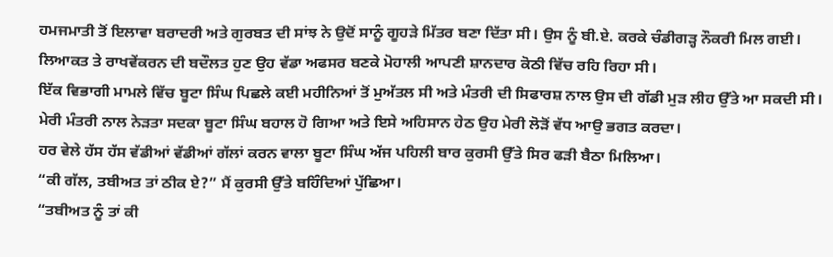ਹਮਜਮਾਤੀ ਤੋਂ ਇਲਾਵਾ ਬਰਾਦਰੀ ਅਤੇ ਗੁਰਬਤ ਦੀ ਸਾਂਝ ਨੇ ਉਦੋਂ ਸਾਨੂੰ ਗੂਹੜੇ ਮਿੱਤਰ ਬਣਾ ਦਿੱਤਾ ਸੀ। ਉਸ ਨੂੰ ਬੀ.ਏ. ਕਰਕੇ ਚੰਡੀਗੜ੍ਹ ਨੌਕਰੀ ਮਿਲ ਗਈ। ਲਿਆਕਤ ਤੇ ਰਾਖਵੇਂਕਰਨ ਦੀ ਬਦੌਲਤ ਹੁਣ ਉਹ ਵੱਡਾ ਅਫਸਰ ਬਣਕੇ ਮੋਹਾਲੀ ਆਪਣੀ ਸ਼ਾਨਦਾਰ ਕੋਠੀ ਵਿੱਚ ਰਹਿ ਰਿਹਾ ਸੀ।
ਇੱਕ ਵਿਭਾਗੀ ਮਾਮਲੇ ਵਿੱਚ ਬੂਟਾ ਸਿੰਘ ਪਿਛਲੇ ਕਈ ਮਹੀਨਿਆਂ ਤੋਂ ਮੁਅੱਤਲ ਸੀ ਅਤੇ ਮੰਤਰੀ ਦੀ ਸਿਫਾਰਸ਼ ਨਾਲ ਉਸ ਦੀ ਗੱਡੀ ਮੁੜ ਲੀਹ ਉੱਤੇ ਆ ਸਕਦੀ ਸੀ।
ਮੇਰੀ ਮੰਤਰੀ ਨਾਲ ਨੇੜਤਾ ਸਦਕਾ ਬੂਟਾ ਸਿੰਘ ਬਹਾਲ ਹੋ ਗਿਆ ਅਤੇ ਇਸੇ ਅਹਿਸਾਨ ਹੇਠ ਉਹ ਮੇਰੀ ਲੋੜੋਂ ਵੱਧ ਆਉ ਭਗਤ ਕਰਦਾ।
ਹਰ ਵੇਲੇ ਹੱਸ ਹੱਸ ਵੱਡੀਆਂ ਵੱਡੀਆਂ ਗੱਲਾਂ ਕਰਨ ਵਾਲਾ ਬੂਟਾ ਸਿੰਘ ਅੱਜ ਪਹਿਲੀ ਬਾਰ ਕੁਰਸੀ ਉੱਤੇ ਸਿਰ ਫੜੀ ਬੈਠਾ ਮਿਲਿਆ।
“ਕੀ ਗੱਲ, ਤਬੀਅਤ ਤਾਂ ਠੀਕ ਏ?” ਮੈਂ ਕੁਰਸੀ ਉੱਤੇ ਬਹਿੰਦਿਆਂ ਪੁੱਛਿਆ।
“ਤਬੀਅਤ ਨੂੰ ਤਾਂ ਕੀ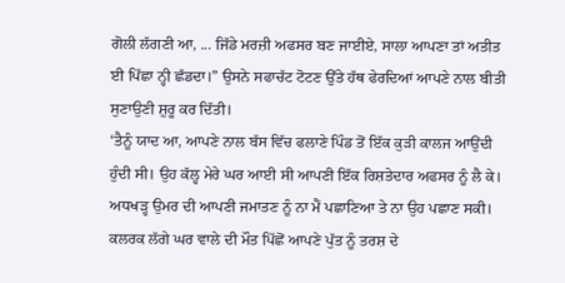ਗੋਲੀ ਲੱਗਣੀ ਆ, ... ਜਿੱਡੇ ਮਰਜ਼ੀ ਅਫਸਰ ਬਣ ਜਾਈਏ, ਸਾਲਾ ਆਪਣਾ ਤਾਂ ਅਤੀਤ ਈ ਪਿੱਛਾ ਨ੍ਹੀ ਛੱਡਦਾ।” ਉਸਨੇ ਸਫਾਚੱਟ ਟੋਟਣ ਉੱਤੇ ਹੱਥ ਫੇਰਦਿਆਂ ਆਪਣੇ ਨਾਲ ਬੀਤੀ ਸੁਣਾਉਣੀ ਸ਼ੁਰੂ ਕਰ ਦਿੱਤੀ।
‘ਤੈਨੂੰ ਯਾਦ ਆ, ਆਪਣੇ ਨਾਲ ਬੱਸ ਵਿੱਚ ਫਲਾਣੇ ਪਿੰਡ ਤੋਂ ਇੱਕ ਕੁੜੀ ਕਾਲਜ ਆਉਂਦੀ ਹੁੰਦੀ ਸੀ। ਉਹ ਕੱਲ੍ਹ ਮੇਰੇ ਘਰ ਆਈ ਸੀ ਆਪਣੀ ਇੱਕ ਰਿਸ਼ਤੇਦਾਰ ਅਫਸਰ ਨੂੰ ਲੈ ਕੇ। ਅਧਖੜ੍ਹ ਉਮਰ ਦੀ ਆਪਣੀ ਜਮਾਤਣ ਨੂੰ ਨਾ ਮੈਂ ਪਛਾਣਿਆ ਤੇ ਨਾ ਉਹ ਪਛਾਣ ਸਕੀ। ਕਲਰਕ ਲੱਗੇ ਘਰ ਵਾਲੇ ਦੀ ਮੌਤ ਪਿੱਛੋਂ ਆਪਣੇ ਪੁੱਤ ਨੂੰ ਤਰਸ਼ ਦੇ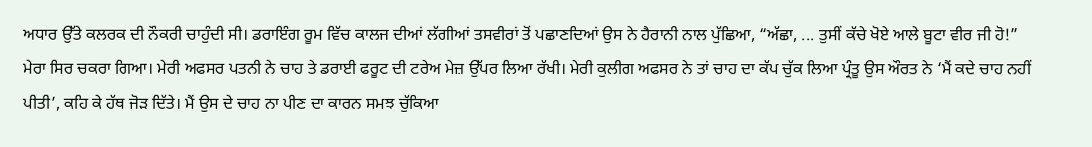ਅਧਾਰ ਉੱਤੇ ਕਲਰਕ ਦੀ ਨੌਕਰੀ ਚਾਹੁੰਦੀ ਸੀ। ਡਰਾਇੰਗ ਰੂਮ ਵਿੱਚ ਕਾਲਜ ਦੀਆਂ ਲੱਗੀਆਂ ਤਸਵੀਰਾਂ ਤੋਂ ਪਛਾਣਦਿਆਂ ਉਸ ਨੇ ਹੈਰਾਨੀ ਨਾਲ ਪੁੱਛਿਆ, “ਅੱਛਾ, ... ਤੁਸੀਂ ਕੱਚੇ ਖੋਏ ਆਲੇ ਬੂਟਾ ਵੀਰ ਜੀ ਹੋ!” ਮੇਰਾ ਸਿਰ ਚਕਰਾ ਗਿਆ। ਮੇਰੀ ਅਫਸਰ ਪਤਨੀ ਨੇ ਚਾਹ ਤੇ ਡਰਾਈ ਫਰੂਟ ਦੀ ਟਰੇਅ ਮੇਜ਼ ਉੱਪਰ ਲਿਆ ਰੱਖੀ। ਮੇਰੀ ਕੁਲੀਗ ਅਫਸਰ ਨੇ ਤਾਂ ਚਾਹ ਦਾ ਕੱਪ ਚੁੱਕ ਲਿਆ ਪ੍ਰੰਤੂ ਉਸ ਔਰਤ ਨੇ ‘ਮੈਂ ਕਦੇ ਚਾਹ ਨਹੀਂ ਪੀਤੀ’, ਕਹਿ ਕੇ ਹੱਥ ਜੋੜ ਦਿੱਤੇ। ਮੈਂ ਉਸ ਦੇ ਚਾਹ ਨਾ ਪੀਣ ਦਾ ਕਾਰਨ ਸਮਝ ਚੁੱਕਿਆ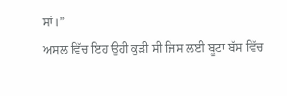ਸਾਂ।”
ਅਸਲ ਵਿੱਚ ਇਹ ਉਹੀ ਕੁੜੀ ਸੀ ਜਿਸ ਲਈ ਬੂਟਾ ਬੱਸ ਵਿੱਚ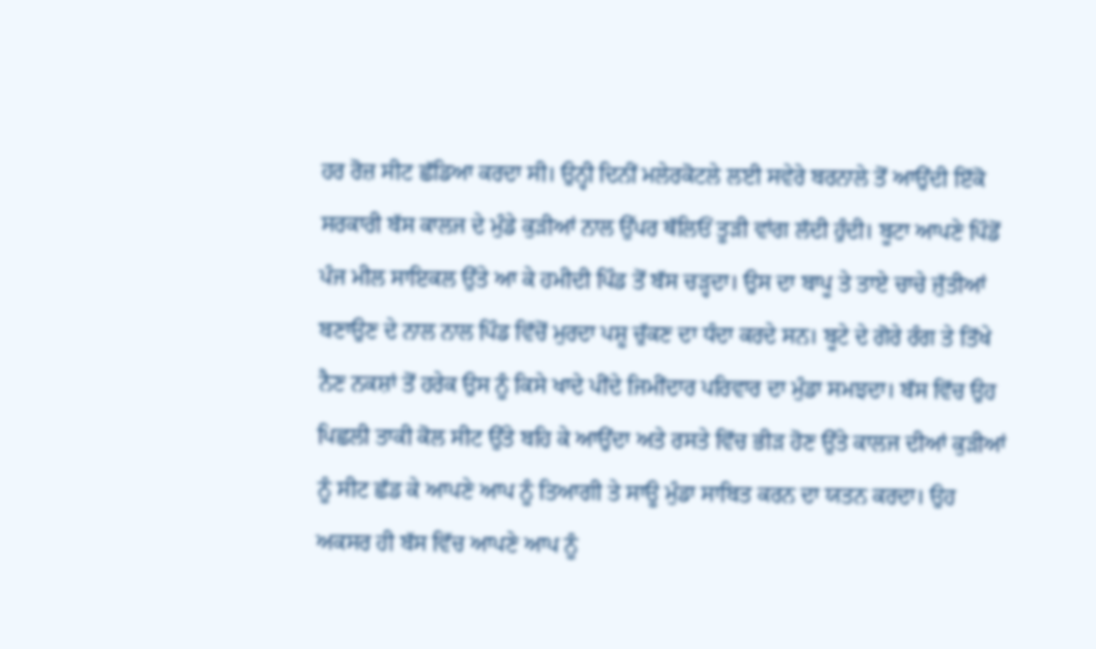ਹਰ ਰੋਜ਼ ਸੀਟ ਛੱਡਿਆ ਕਰਦਾ ਸੀ। ਉਨ੍ਹੀ ਦਿਨੀਂ ਮਲੇਰਕੋਟਲੇ ਲਈ ਸਵੇਰੇ ਬਰਨਾਲੇ ਤੋਂ ਆਉਂਦੀ ਇੱਕੋ ਸਰਕਾਰੀ ਬੱਸ ਕਾਲਜ ਦੇ ਮੁੰਡੇ ਕੁੜੀਆਂ ਨਾਲ ਉੱਪਰ ਥੱਲਿਓਂ ਤੂੜੀ ਵਾਂਗ ਲੱਦੀ ਹੁੰਦੀ। ਬੂਟਾ ਆਪਣੇ ਪਿੰਡੋਂ ਪੰਜ ਮੀਲ ਸਾਇਕਲ ਉੱਤੇ ਆ ਕੇ ਹਮੀਦੀ ਪਿੰਡ ਤੋਂ ਬੱਸ ਚੜ੍ਹਦਾ। ਉਸ ਦਾ ਬਾਪੂ ਤੇ ਤਾਏ ਚਾਚੇ ਜੁੱਤੀਆਂ ਬਣਾਉਣ ਦੇ ਨਾਲ ਨਾਲ ਪਿੰਡ ਵਿੱਚੋਂ ਮੁਰਦਾ ਪਸ਼ੂ ਚੁੱਕਣ ਦਾ ਧੰਦਾ ਕਰਦੇ ਸਨ। ਬੂਟੇ ਦੇ ਗੋਰੇ ਰੰਗ ਤੇ ਤਿੱਖੇ ਨੈਣ ਨਕਸ਼ਾਂ ਤੋਂ ਹਰੇਕ ਉਸ ਨੂੰ ਕਿਸੇ ਖਾਦੇ ਪੀਂਦੇ ਜਿਮੀਂਦਾਰ ਪਰਿਵਾਰ ਦਾ ਮੁੰਡਾ ਸਮਝਦਾ। ਬੱਸ ਵਿੱਚ ਉਹ ਪਿਛਲੀ ਤਾਕੀ ਕੋਲ ਸੀਟ ਉੱਤੇ ਬਹਿ ਕੇ ਆਉਂਦਾ ਅਤੇ ਰਸਤੇ ਵਿੱਚ ਭੀੜ ਹੋਣ ਉੱਤੇ ਕਾਲਜ ਦੀਆਂ ਕੁੜੀਆਂ ਨੂੰ ਸੀਟ ਛੱਡ ਕੇ ਆਪਣੇ ਆਪ ਨੂੰ ਤਿਆਗੀ ਤੇ ਸਾਊ ਮੁੰਡਾ ਸਾਬਿਤ ਕਰਨ ਦਾ ਯਤਨ ਕਰਦਾ। ਉਹ ਅਕਸਰ ਹੀ ਬੱਸ ਵਿੱਚ ਆਪਣੇ ਆਪ ਨੂੰ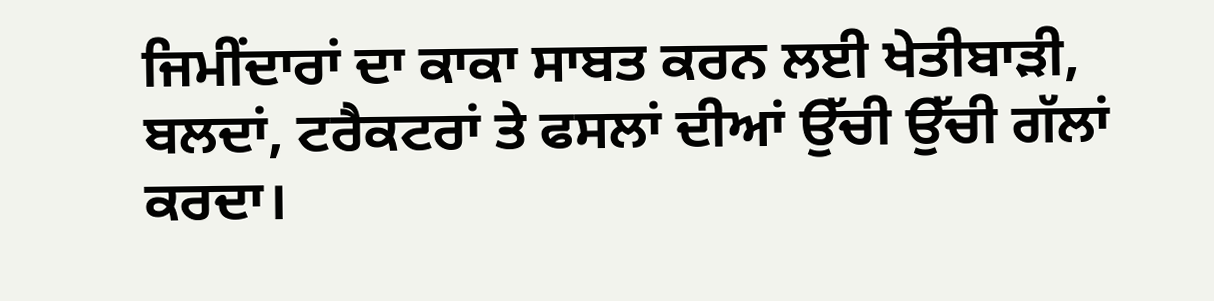ਜਿਮੀਂਦਾਰਾਂ ਦਾ ਕਾਕਾ ਸਾਬਤ ਕਰਨ ਲਈ ਖੇਤੀਬਾੜੀ, ਬਲਦਾਂ, ਟਰੈਕਟਰਾਂ ਤੇ ਫਸਲਾਂ ਦੀਆਂ ਉੱਚੀ ਉੱਚੀ ਗੱਲਾਂ ਕਰਦਾ।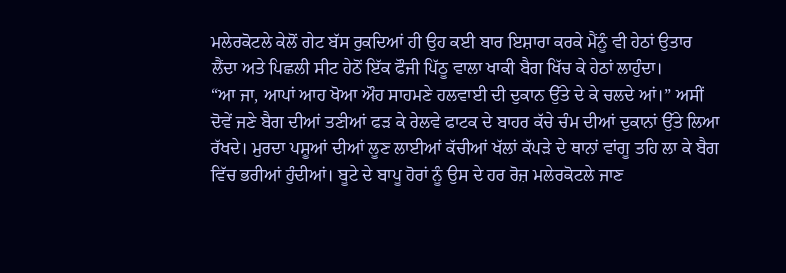ਮਲੇਰਕੋਟਲੇ ਕੇਲੋਂ ਗੇਟ ਬੱਸ ਰੁਕਦਿਆਂ ਹੀ ਉਹ ਕਈ ਬਾਰ ਇਸ਼ਾਰਾ ਕਰਕੇ ਮੈਂਨੂੰ ਵੀ ਹੇਠਾਂ ਉਤਾਰ ਲੈਂਦਾ ਅਤੇ ਪਿਛਲੀ ਸੀਟ ਹੇਠੋਂ ਇੱਕ ਫੌਜੀ ਪਿੱਠੂ ਵਾਲਾ ਖਾਕੀ ਬੈਗ ਖਿੱਚ ਕੇ ਹੇਠਾਂ ਲਾਹੁੰਦਾ।
“ਆ ਜਾ, ਆਪਾਂ ਆਹ ਖੋਆ ਔਹ ਸਾਹਮਣੇ ਹਲਵਾਈ ਦੀ ਦੁਕਾਨ ਉੱਤੇ ਦੇ ਕੇ ਚਲਦੇ ਆਂ।” ਅਸੀਂ ਦੋਵੇਂ ਜਣੇ ਬੈਗ ਦੀਆਂ ਤਣੀਆਂ ਫੜ ਕੇ ਰੇਲਵੇ ਫਾਟਕ ਦੇ ਬਾਹਰ ਕੱਚੇ ਚੰਮ ਦੀਆਂ ਦੁਕਾਨਾਂ ਉੱਤੇ ਲਿਆ ਰੱਖਦੇ। ਮੁਰਦਾ ਪਸ਼ੂਆਂ ਦੀਆਂ ਲੂਣ ਲਾਈਆਂ ਕੱਚੀਆਂ ਖੱਲਾਂ ਕੱਪੜੇ ਦੇ ਥਾਨਾਂ ਵਾਂਗੂ ਤਹਿ ਲਾ ਕੇ ਬੈਗ ਵਿੱਚ ਭਰੀਆਂ ਹੁੰਦੀਆਂ। ਬੂਟੇ ਦੇ ਬਾਪੂ ਹੋਰਾਂ ਨੂੰ ਉਸ ਦੇ ਹਰ ਰੋਜ਼ ਮਲੇਰਕੋਟਲੇ ਜਾਣ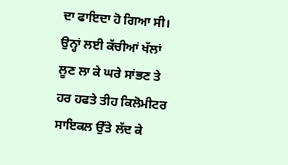ਦਾ ਫਾਇਦਾ ਹੋ ਗਿਆ ਸੀ। ਉਨ੍ਹਾਂ ਲਈ ਕੱਚੀਆਂ ਖੱਲਾਂ ਲੂਣ ਲਾ ਕੇ ਘਰੇ ਸਾਂਭਣ ਤੇ ਹਰ ਹਫਤੇ ਤੀਹ ਕਿਲੋਮੀਟਰ ਸਾਇਕਲ ਉੱਤੇ ਲੱਦ ਕੇ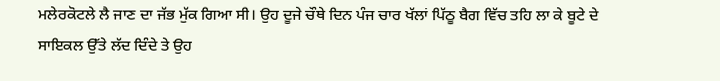ਮਲੇਰਕੋਟਲੇ ਲੈ ਜਾਣ ਦਾ ਜੱਭ ਮੁੱਕ ਗਿਆ ਸੀ। ਉਹ ਦੂਜੇ ਚੌਥੇ ਦਿਨ ਪੰਜ ਚਾਰ ਖੱਲਾਂ ਪਿੱਠੂ ਬੈਗ ਵਿੱਚ ਤਹਿ ਲਾ ਕੇ ਬੂਟੇ ਦੇ ਸਾਇਕਲ ਉੱਤੇ ਲੱਦ ਦਿੰਦੇ ਤੇ ਉਹ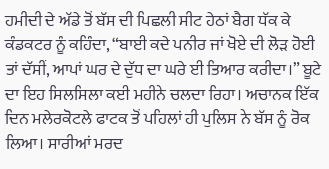ਹਮੀਦੀ ਦੇ ਅੱਡੇ ਤੋਂ ਬੱਸ ਦੀ ਪਿਛਲੀ ਸੀਟ ਹੇਠਾਂ ਬੈਗ ਧੱਕ ਕੇ ਕੰਡਕਟਰ ਨੂੰ ਕਹਿੰਦਾ, “ਬਾਈ ਕਦੇ ਪਨੀਰ ਜਾਂ ਖੋਏ ਦੀ ਲੋੜ ਹੋਈ ਤਾਂ ਦੱਸੀਂ, ਆਪਾਂ ਘਰ ਦੇ ਦੁੱਧ ਦਾ ਘਰੇ ਈ ਤਿਆਰ ਕਰੀਦਾ।” ਬੂਟੇ ਦਾ ਇਹ ਸਿਲਸਿਲਾ ਕਈ ਮਹੀਨੇ ਚਲਦਾ ਰਿਹਾ। ਅਚਾਨਕ ਇੱਕ ਦਿਨ ਮਲੇਰਕੋਟਲੇ ਫਾਟਕ ਤੋਂ ਪਹਿਲਾਂ ਹੀ ਪੁਲਿਸ ਨੇ ਬੱਸ ਨੂੰ ਰੋਕ ਲਿਆ। ਸਾਰੀਆਂ ਮਰਦ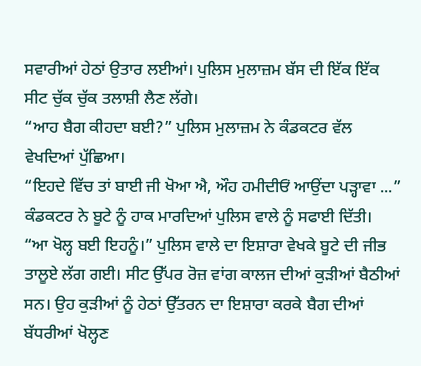ਸਵਾਰੀਆਂ ਹੇਠਾਂ ਉਤਾਰ ਲਈਆਂ। ਪੁਲਿਸ ਮੁਲਾਜ਼ਮ ਬੱਸ ਦੀ ਇੱਕ ਇੱਕ ਸੀਟ ਚੁੱਕ ਚੁੱਕ ਤਲਾਸ਼ੀ ਲੈਣ ਲੱਗੇ।
“ਆਹ ਬੈਗ ਕੀਹਦਾ ਬਈ?” ਪੁਲਿਸ ਮੁਲਾਜ਼ਮ ਨੇ ਕੰਡਕਟਰ ਵੱਲ ਵੇਖਦਿਆਂ ਪੁੱਛਿਆ।
“ਇਹਦੇ ਵਿੱਚ ਤਾਂ ਬਾਈ ਜੀ ਖੋਆ ਐ, ਔਹ ਹਮੀਦੀਓਂ ਆਉਂਦਾ ਪੜ੍ਹਾਵਾ ...” ਕੰਡਕਟਰ ਨੇ ਬੂਟੇ ਨੂੰ ਹਾਕ ਮਾਰਦਿਆਂ ਪੁਲਿਸ ਵਾਲੇ ਨੂੰ ਸਫਾਈ ਦਿੱਤੀ।
“ਆ ਖੋਲ੍ਹ ਬਈ ਇਹਨੂੰ।” ਪੁਲਿਸ ਵਾਲੇ ਦਾ ਇਸ਼ਾਰਾ ਵੇਖਕੇ ਬੂਟੇ ਦੀ ਜੀਭ ਤਾਲੂਏ ਲੱਗ ਗਈ। ਸੀਟ ਉੱਪਰ ਰੋਜ਼ ਵਾਂਗ ਕਾਲਜ ਦੀਆਂ ਕੁੜੀਆਂ ਬੈਠੀਆਂ ਸਨ। ਉਹ ਕੁੜੀਆਂ ਨੂੰ ਹੇਠਾਂ ਉੱਤਰਨ ਦਾ ਇਸ਼ਾਰਾ ਕਰਕੇ ਬੈਗ ਦੀਆਂ ਬੱਧਰੀਆਂ ਖੋਲ੍ਹਣ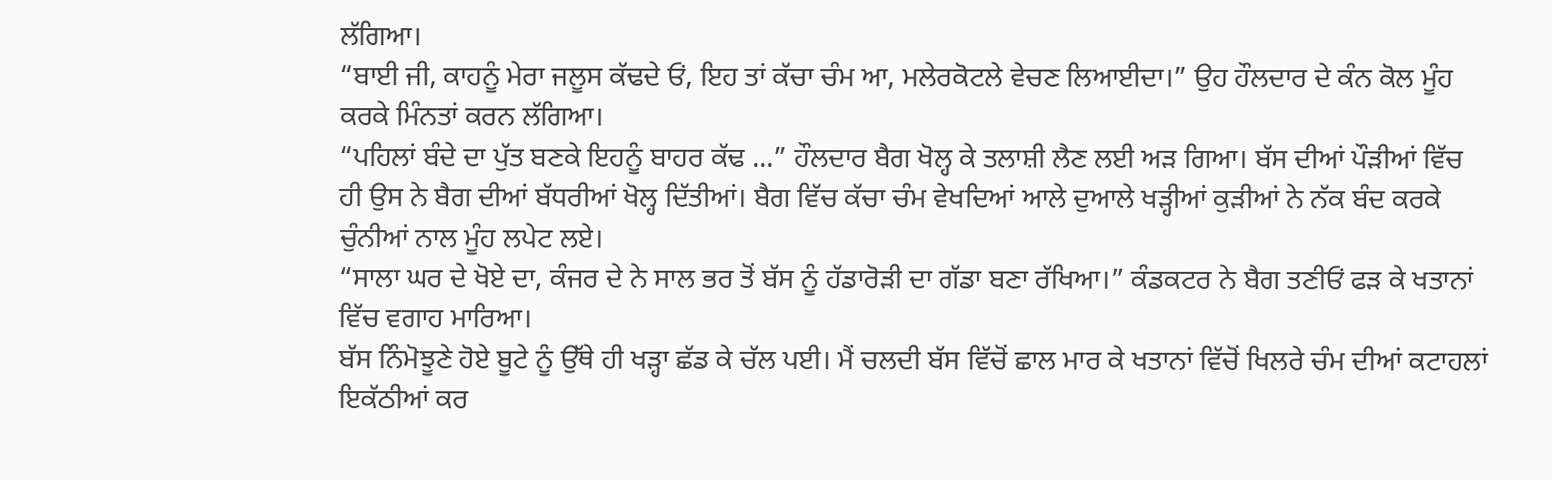ਲੱਗਿਆ।
“ਬਾਈ ਜੀ, ਕਾਹਨੂੰ ਮੇਰਾ ਜਲੂਸ ਕੱਢਦੇ ਓਂ, ਇਹ ਤਾਂ ਕੱਚਾ ਚੰਮ ਆ, ਮਲੇਰਕੋਟਲੇ ਵੇਚਣ ਲਿਆਈਦਾ।” ਉਹ ਹੌਲਦਾਰ ਦੇ ਕੰਨ ਕੋਲ ਮੂੰਹ ਕਰਕੇ ਮਿੰਨਤਾਂ ਕਰਨ ਲੱਗਿਆ।
“ਪਹਿਲਾਂ ਬੰਦੇ ਦਾ ਪੁੱਤ ਬਣਕੇ ਇਹਨੂੰ ਬਾਹਰ ਕੱਢ ...” ਹੌਲਦਾਰ ਬੈਗ ਖੋਲ੍ਹ ਕੇ ਤਲਾਸ਼ੀ ਲੈਣ ਲਈ ਅੜ ਗਿਆ। ਬੱਸ ਦੀਆਂ ਪੌੜੀਆਂ ਵਿੱਚ ਹੀ ਉਸ ਨੇ ਬੈਗ ਦੀਆਂ ਬੱਧਰੀਆਂ ਖੋਲ੍ਹ ਦਿੱਤੀਆਂ। ਬੈਗ ਵਿੱਚ ਕੱਚਾ ਚੰਮ ਵੇਖਦਿਆਂ ਆਲੇ ਦੁਆਲੇ ਖੜ੍ਹੀਆਂ ਕੁੜੀਆਂ ਨੇ ਨੱਕ ਬੰਦ ਕਰਕੇ ਚੁੰਨੀਆਂ ਨਾਲ ਮੂੰਹ ਲਪੇਟ ਲਏ।
“ਸਾਲਾ ਘਰ ਦੇ ਖੋਏ ਦਾ, ਕੰਜਰ ਦੇ ਨੇ ਸਾਲ ਭਰ ਤੋਂ ਬੱਸ ਨੂੰ ਹੱਡਾਰੋੜੀ ਦਾ ਗੱਡਾ ਬਣਾ ਰੱਖਿਆ।” ਕੰਡਕਟਰ ਨੇ ਬੈਗ ਤਣੀਓਂ ਫੜ ਕੇ ਖਤਾਨਾਂ ਵਿੱਚ ਵਗਾਹ ਮਾਰਿਆ।
ਬੱਸ ਨਿੰਮੋਝੂਣੇ ਹੋਏ ਬੂਟੇ ਨੂੰ ਉੱਥੇ ਹੀ ਖੜ੍ਹਾ ਛੱਡ ਕੇ ਚੱਲ ਪਈ। ਮੈਂ ਚਲਦੀ ਬੱਸ ਵਿੱਚੋਂ ਛਾਲ ਮਾਰ ਕੇ ਖਤਾਨਾਂ ਵਿੱਚੋਂ ਖਿਲਰੇ ਚੰਮ ਦੀਆਂ ਕਟਾਹਲਾਂ ਇਕੱਠੀਆਂ ਕਰ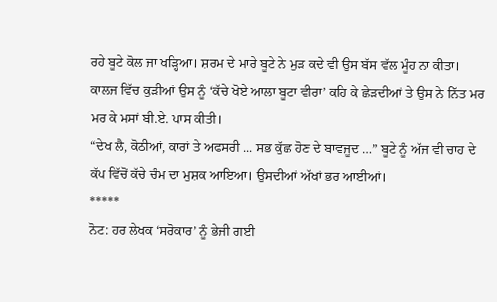ਰਹੇ ਬੂਟੇ ਕੋਲ ਜਾ ਖੜ੍ਹਿਆ। ਸ਼ਰਮ ਦੇ ਮਾਰੇ ਬੂਟੇ ਨੇ ਮੁੜ ਕਦੇ ਵੀ ਉਸ ਬੱਸ ਵੱਲ ਮੂੰਹ ਨਾ ਕੀਤਾ। ਕਾਲਜ ਵਿੱਚ ਕੁੜੀਆਂ ਉਸ ਨੂੰ ‘ਕੱਚੇ ਖੋਏ ਆਲਾ ਬੂਟਾ ਵੀਰਾ’ ਕਹਿ ਕੇ ਛੇੜਦੀਆਂ ਤੇ ਉਸ ਨੇ ਨਿੱਤ ਮਰ ਮਰ ਕੇ ਮਸਾਂ ਬੀ.ਏ. ਪਾਸ ਕੀਤੀ।
“ਦੇਖ ਲੈ, ਕੋਠੀਆਂ, ਕਾਰਾਂ ਤੇ ਅਫਸਰੀ ... ਸਭ ਕੁੱਛ ਹੋਣ ਦੇ ਬਾਵਜੂਦ …” ਬੂਟੇ ਨੂੰ ਅੱਜ ਵੀ ਚਾਹ ਦੇ ਕੱਪ ਵਿੱਚੋਂ ਕੱਚੇ ਚੰਮ ਦਾ ਮੁਸ਼ਕ ਆਇਆ। ਉਸਦੀਆਂ ਅੱਖਾਂ ਭਰ ਆਈਆਂ।
*****
ਨੋਟ: ਹਰ ਲੇਖਕ ‘ਸਰੋਕਾਰ’ ਨੂੰ ਭੇਜੀ ਗਈ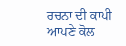ਰਚਨਾ ਦੀ ਕਾਪੀ ਆਪਣੇ ਕੋਲ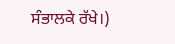ਸੰਭਾਲਕੇ ਰੱਖੇ।)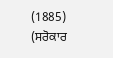(1885)
(ਸਰੋਕਾਰ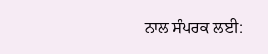ਨਾਲ ਸੰਪਰਕ ਲਈ: